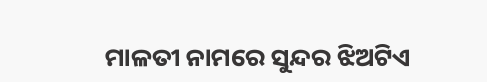ମାଳତୀ ନାମରେ ସୁନ୍ଦର ଝିଅଟିଏ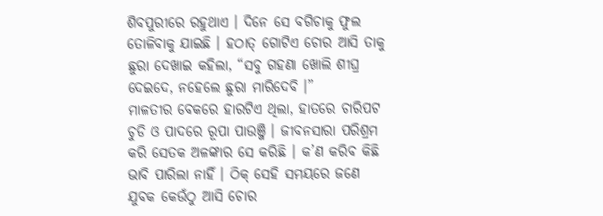ଶିବପୁରୀରେ ରହୁଥାଏ । ଦିନେ ସେ ବଗିଚାକୁ ଫୁଲ ତୋଳିବାକୁ ଯାଇଛି । ହଠାତ୍ ଗୋଟିଏ ଚୋର ଆସି ତାକୁ ଛୁରା ଦେଖାଇ କହିଲା, “ସବୁ ଗହଣା ଖୋଲି ଶୀଘ୍ର ଦେଇଦେ, ନହେଲେ ଛୁରା ମାରିଦେବି ।”
ମାଳତୀର ବେକରେ ହାରଟିଏ ଥିଲା, ହାତରେ ଚାରିପଟ ଚୁଡି ଓ ପାଦରେ ରୂପା ପାଉଞ୍ଜି । ଜୀବନସାରା ପରିଶ୍ରମ କରି ସେତକ ଅଳଙ୍କାର ସେ କରିଛି । କ’ଣ କରିବ କିଛି ଭାବି ପାରିଲା ନାହିଁ । ଠିକ୍ ସେହି ସମୟରେ ଜଣେ ଯୁବକ କେଉଁଠୁ ଆସି ଚୋର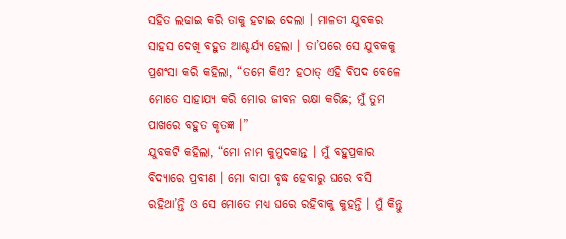ସହିତ ଲଢାଇ କରି ତାକୁ ହଟାଇ ଦେଲା । ମାଳତୀ ଯୁବକର ସାହସ ଦେଖି ବହୁତ ଆଶ୍ଚର୍ଯ୍ୟ ହେଲା । ତା’ପରେ ସେ ଯୁବକକୁ ପ୍ରଶଂସା କରି କହିଲା, “ତମେ କିଏ? ହଠାତ୍ ଏହି ବିପଦ ବେଳେ ମୋତେ ସାହାଯ୍ୟ କରି ମୋର ଜୀବନ ରକ୍ଷା କରିଛ; ମୁଁ ତୁମ ପାଖରେ ବହୁତ କୃତଜ୍ଞ ।”
ଯୁବକଟି କହିଲା, “ମୋ ନାମ କୁମୁଦକାନ୍ତ । ମୁଁ ବହୁପ୍ରକାର ବିଦ୍ୟାରେ ପ୍ରବୀଣ । ମୋ ବାପା ବୃଦ୍ଧ ହେବାରୁ ଘରେ ବସି ରହିଥା’ନ୍ତି ଓ ସେ ମୋତେ ମଧ୍ୟ ଘରେ ରହିବାକୁ କୁହନ୍ତି । ମୁଁ କିନ୍ତୁ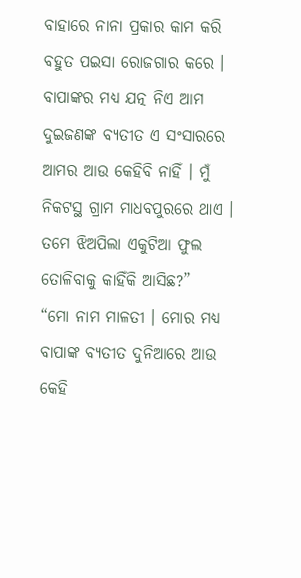ବାହାରେ ନାନା ପ୍ରକାର କାମ କରି ବହୁତ ପଇସା ରୋଜଗାର କରେ । ବାପାଙ୍କର ମଧ୍ୟ ଯତ୍ନ ନିଏ ଆମ ଦୁଇଜଣଙ୍କ ବ୍ୟତୀତ ଏ ସଂସାରରେ ଆମର ଆଉ କେହିବି ନାହିଁ । ମୁଁ ନିକଟସ୍ଥ ଗ୍ରାମ ମାଧବପୁରରେ ଥାଏ । ତମେ ଝିଅପିଲା ଏକୁଟିଆ ଫୁଲ ତୋଳିବାକୁ କାହିଁକି ଆସିଛ?”
“ମୋ ନାମ ମାଳତୀ । ମୋର ମଧ୍ୟ ବାପାଙ୍କ ବ୍ୟତୀତ ଦୁନିଆରେ ଆଉ କେହି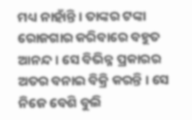ମଧ୍ୟ ନାହାଁନ୍ତି । ତାଙ୍କର ଟଙ୍କା ରୋଜଗାର କରିବାରେ ବହୁତ ଆନନ୍ଦ । ସେ ବିଭିନ୍ନ ପ୍ରକାରର ଅତର ବନାଇ ବିକ୍ରି କରନ୍ତି । ସେ ନିଜେ ବେଶି ବୁଲି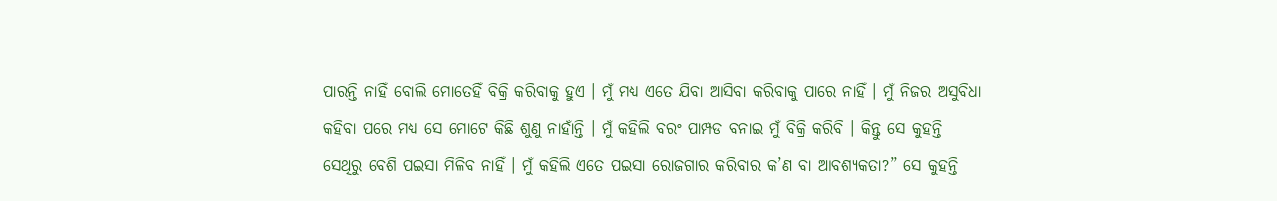ପାରନ୍ତି ନାହିଁ ବୋଲି ମୋତେହିଁ ବିକ୍ରି କରିବାକୁ ହୁଏ । ମୁଁ ମଧ୍ୟ ଏତେ ଯିବା ଆସିବା କରିବାକୁ ପାରେ ନାହିଁ । ମୁଁ ନିଜର ଅସୁବିଧା କହିବା ପରେ ମଧ୍ୟ ସେ ମୋଟେ କିଛି ଶୁଣୁ ନାହାଁନ୍ତି । ମୁଁ କହିଲି ବରଂ ପାମ୍ପଡ ବନାଇ ମୁଁ ବିକ୍ରି କରିବି । କିନ୍ତୁ ସେ କୁହନ୍ତି ସେଥିରୁ ବେଶି ପଇସା ମିଳିବ ନାହିଁ । ମୁଁ କହିଲି ଏତେ ପଇସା ରୋଜଗାର କରିବାର କ’ଣ ବା ଆବଶ୍ୟକତା?” ସେ କୁହନ୍ତି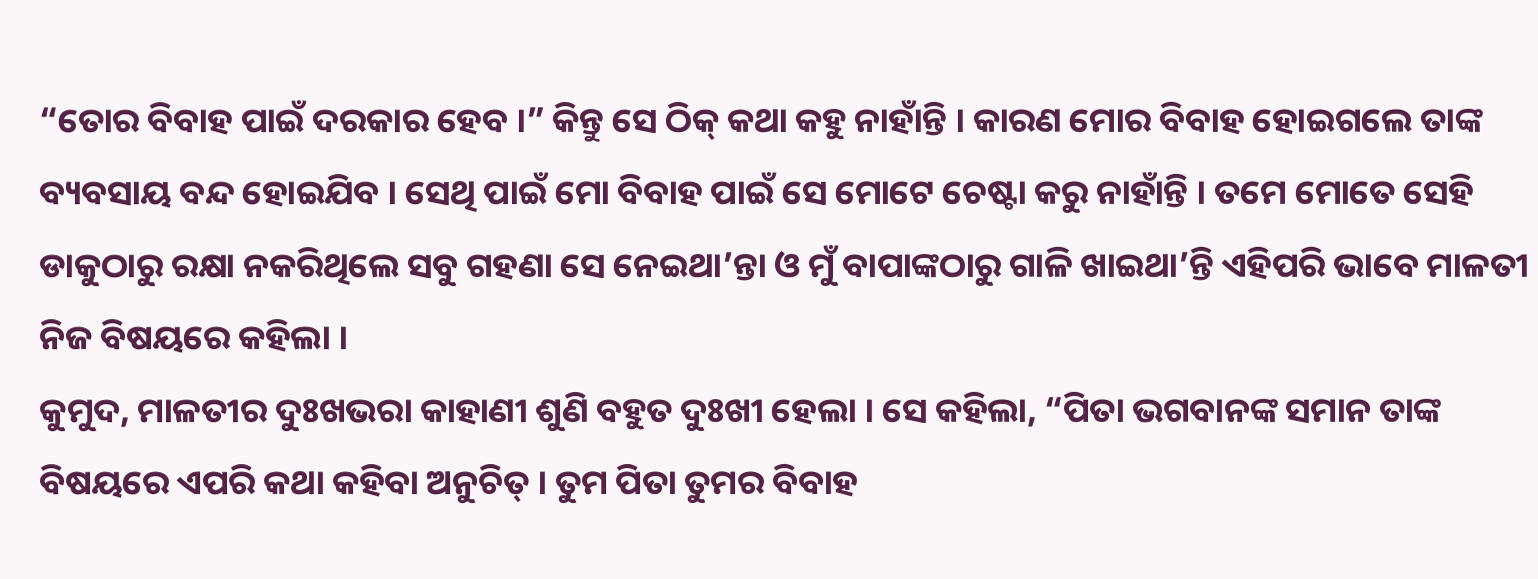“ତୋର ବିବାହ ପାଇଁ ଦରକାର ହେବ ।” କିନ୍ତୁ ସେ ଠିକ୍ କଥା କହୁ ନାହାଁନ୍ତି । କାରଣ ମୋର ବିବାହ ହୋଇଗଲେ ତାଙ୍କ ବ୍ୟବସାୟ ବନ୍ଦ ହୋଇଯିବ । ସେଥି ପାଇଁ ମୋ ବିବାହ ପାଇଁ ସେ ମୋଟେ ଚେଷ୍ଟା କରୁ ନାହାଁନ୍ତି । ତମେ ମୋତେ ସେହି ଡାକୁଠାରୁ ରକ୍ଷା ନକରିଥିଲେ ସବୁ ଗହଣା ସେ ନେଇଥା’ନ୍ତା ଓ ମୁଁ ବାପାଙ୍କଠାରୁ ଗାଳି ଖାଇଥା’ନ୍ତି ଏହିପରି ଭାବେ ମାଳତୀ ନିଜ ବିଷୟରେ କହିଲା ।
କୁମୁଦ, ମାଳତୀର ଦୁଃଖଭରା କାହାଣୀ ଶୁଣି ବହୁତ ଦୁଃଖୀ ହେଲା । ସେ କହିଲା, “ପିତା ଭଗବାନଙ୍କ ସମାନ ତାଙ୍କ ବିଷୟରେ ଏପରି କଥା କହିବା ଅନୁଚିତ୍ । ତୁମ ପିତା ତୁମର ବିବାହ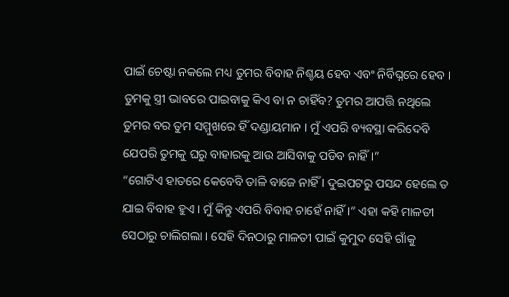ପାଇଁ ଚେଷ୍ଟା ନକଲେ ମଧ୍ୟ ତୁମର ବିବାହ ନିଶ୍ଚୟ ହେବ ଏବଂ ନିର୍ବିଘ୍ନରେ ହେବ । ତୁମକୁ ସ୍ତ୍ରୀ ଭାବରେ ପାଇବାକୁ କିଏ ବା ନ ଚାହିଁବ? ତୁମର ଆପତ୍ତି ନଥିଲେ ତୁମର ବର ତୁମ ସମ୍ମୁଖରେ ହିଁ ଦଣ୍ଡାୟମାନ । ମୁଁ ଏପରି ବ୍ୟବସ୍ଥା କରିଦେବି ଯେପରି ତୁମକୁ ଘରୁ ବାହାରକୁ ଆଉ ଆସିବାକୁ ପଡିବ ନାହିଁ ।”
“ଗୋଟିଏ ହାତରେ କେବେବି ତାଳି ବାଜେ ନାହିଁ । ଦୁଇପଟରୁ ପସନ୍ଦ ହେଲେ ତ ଯାଇ ବିବାହ ହୁଏ । ମୁଁ କିନ୍ତୁ ଏପରି ବିବାହ ଚାହେଁ ନାହିଁ ।” ଏହା କହି ମାଳତୀ ସେଠାରୁ ଚାଲିଗଲା । ସେହି ଦିନଠାରୁ ମାଳତୀ ପାଇଁ କୁମୁଦ ସେହି ଗାଁକୁ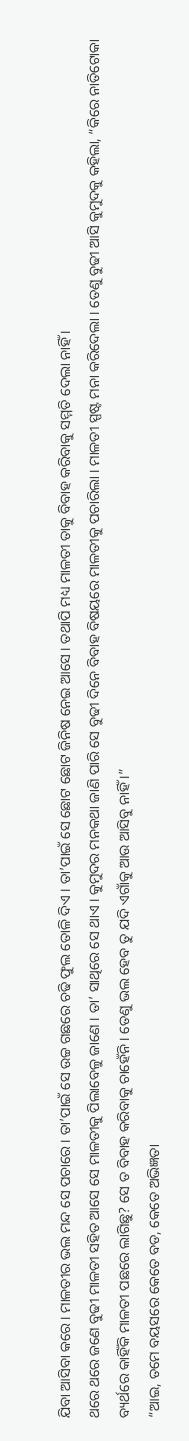ଯିବା ଆସିବା କରେ । ମାଳତୀର ଭଲ ମନ୍ଦ ସେ ପଚାରେ । ତା’ପାଇଁ ସେ ଉଚ୍ଚ ଗଛରେ ଚଢି ଫୁଲ ତୋଳି ଦିଏ । ତା’ପାଇଁ ସେ ଛୋଟ ଛୋଟ ଜିନିଷ ନେଇ ଆସେ । ତଥାପି ମଧ୍ୟ ମାଳତୀ ତାକୁ ବିବାହ କରିବାକୁ ସମ୍ମତି ଦେଲା ନାହିଁ ।
ଥରେ ଥରେ ଜଣେ ବୁଢୀ ମାଳତୀ ସହିତ ଆସେ ସେ ମାଳତୀକୁ ପିଲାବେଳୁ ଜାଣେ । ତା’ ସାଥିରେ ସେ ଥାଏ । କୁମୁଦର ମନକଥା ଜାଣି ପାରି ସେ ବୁଢୀ ଦିନେ ବିବାହ ବିଷୟରେ ମାଳତୀକୁ ପଚାରିଲା । ମାଳତୀ ସ୍ପଷ୍ଟ ମନା କରିଦେଲା । ତେଣୁ ବୁଢୀ ଆସି କୁମୁଦକୁ କହିଲା, “କିରେ ନାତିଟୋକା ବ୍ୟର୍ଥରେ କାହିଁକି ମାଳତୀ ପଛରେ ଲାଗିଛୁ? ସେ ତ ବିବାହ କରିବାକୁ ଚାହେଁନି । ତେଣୁ ଭଲ ହେବ ତୁ ଯଦି ଏଗାଁକୁ ଆଉ ଆସିବୁ ନାହିଁ ।”
“ଆଇ, ତମେ ବୟସରେ କେତେ ବଡ, କେତେ ଅଭିଜ୍ଞତା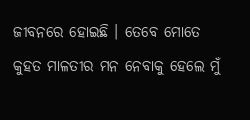ଜୀବନରେ ହୋଇଛି । ତେବେ ମୋତେ କୁହତ ମାଳତୀର ମନ ନେବାକୁ ହେଲେ ମୁଁ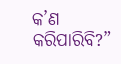କ’ଣ କରିପାରିବି?”